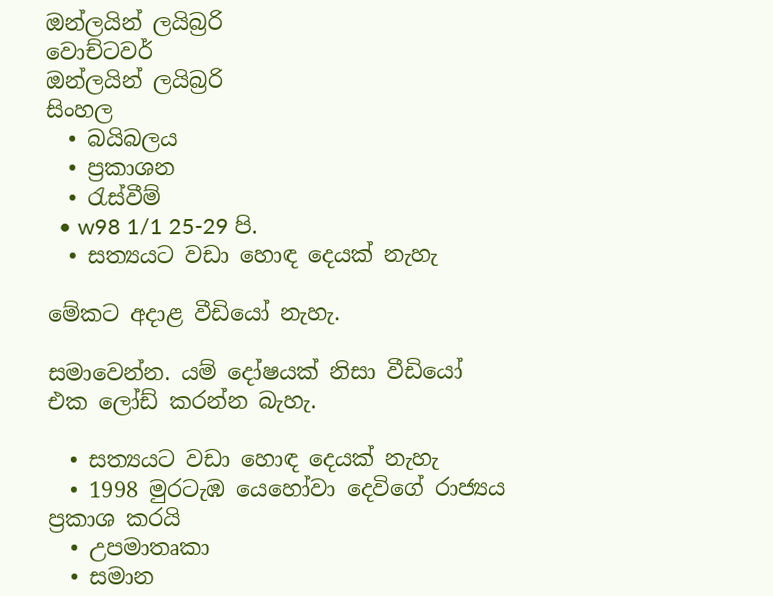ඔන්ලයින් ලයිබ්‍රරි
වොච්ටවර්
ඔන්ලයින් ලයිබ්‍රරි
සිංහල
  • බයිබලය
  • ප්‍රකාශන
  • රැස්වීම්
  • w98 1/1 25-29 පි.
  • සත්‍යයට වඩා හොඳ දෙයක් නැහැ

මේකට අදාළ වීඩියෝ නැහැ.

සමාවෙන්න. යම් දෝෂයක් නිසා වීඩියෝ එක ලෝඩ් කරන්න බැහැ.

  • සත්‍යයට වඩා හොඳ දෙයක් නැහැ
  • 1998 මුරටැඹ යෙහෝවා දෙවිගේ රාජ්‍යය ප්‍රකාශ කරයි
  • උපමාතෘකා
  • සමාන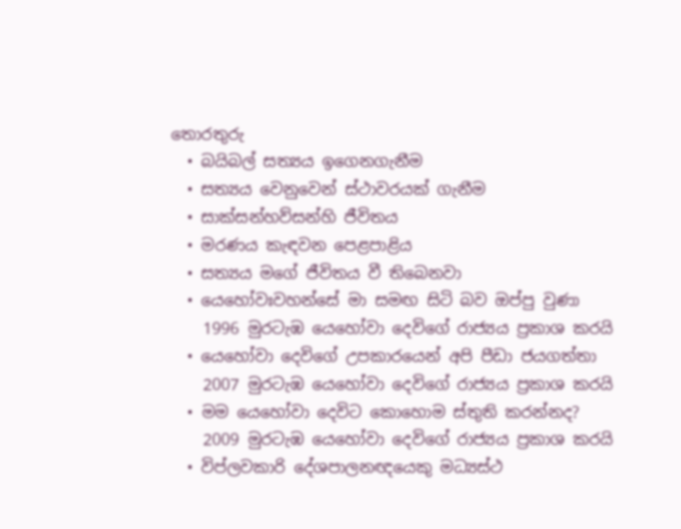තොරතුරු
  • බයිබල් සත්‍යය ඉගෙනගැනීම
  • සත්‍යය වෙනුවෙන් ස්ථාවරයක් ගැනීම
  • සාක්සන්හව්සන්හි ජීවිතය
  • මරණය කැඳවන පෙළපාළිය
  • සත්‍යය මගේ ජීවිතය වී තිබෙනවා
  • යෙහෝවඃවහන්සේ මා සමඟ සිටි බව ඔප්පු වුණා
    1996 මුරටැඹ යෙහෝවා දෙවිගේ රාජ්‍යය ප්‍රකාශ කරයි
  • යෙහෝවා දෙවිගේ උපකාරයෙන් අපි පීඩා ජයගත්තා
    2007 මුරටැඹ යෙහෝවා දෙවිගේ රාජ්‍යය ප්‍රකාශ කරයි
  • මම යෙහෝවා දෙවිට කොහොම ස්තුති කරන්නද?
    2009 මුරටැඹ යෙහෝවා දෙවිගේ රාජ්‍යය ප්‍රකාශ කරයි
  • විප්ලවකාරි දේශපාලනඥයෙකු මධ්‍යස්ථ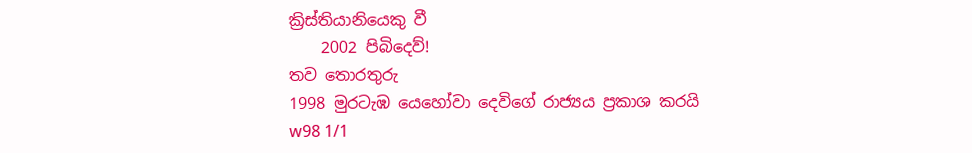ක්‍රිස්තියානියෙකු වී
    2002 පිබිදෙව්!
තව තොරතුරු
1998 මුරටැඹ යෙහෝවා දෙවිගේ රාජ්‍යය ප්‍රකාශ කරයි
w98 1/1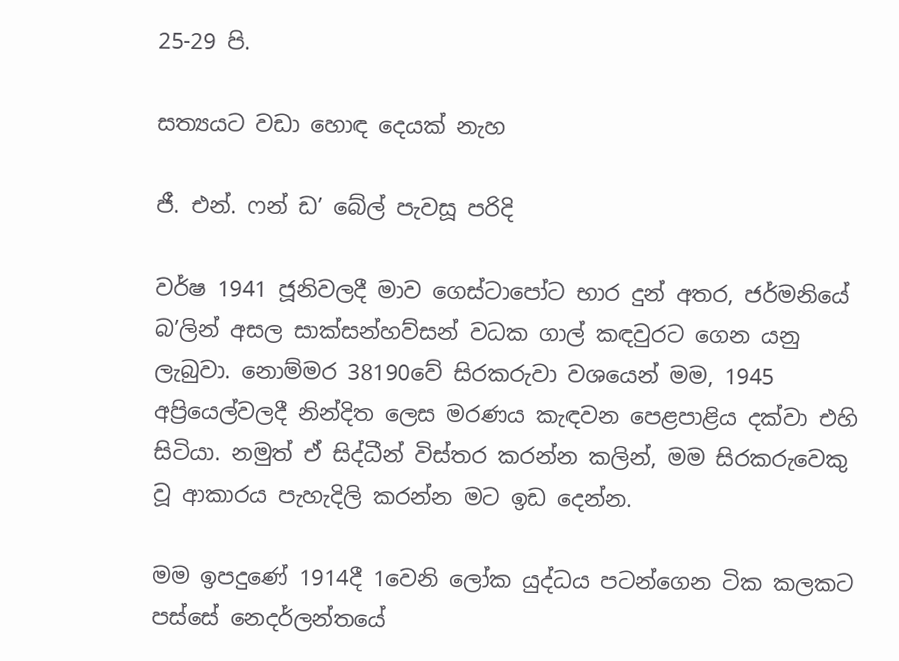25-29 පි.

සත්‍යයට වඩා හොඳ දෙයක් නැහ

ජී. එන්. ෆන් ඩ’ බේල් පැවසූ පරිදි

වර්ෂ 1941 ජූනිවලදී මාව ගෙස්ටාපෝට භාර දුන් අතර, ජර්මනියේ බ’ලින් අසල සාක්සන්හව්සන් වධක ගාල් කඳවුරට ගෙන යනු ලැබුවා. නොම්මර 38190වේ සිරකරුවා වශයෙන් මම, 1945 අප්‍රියෙල්වලදී නින්දිත ලෙස මරණය කැඳවන පෙළපාළිය දක්වා එහි සිටියා. නමුත් ඒ සිද්ධීන් විස්තර කරන්න කලින්, මම සිරකරුවෙකු වූ ආකාරය පැහැදිලි කරන්න මට ඉඩ දෙන්න.

මම ඉපදුණේ 1914දී 1වෙනි ලෝක යුද්ධය පටන්ගෙන ටික කලකට පස්සේ නෙදර්ලන්තයේ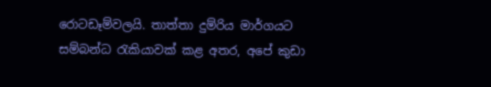රොටඩෑම්වලයි. තාත්තා දුම්රිය මාර්ගයට සම්බන්ධ රැකියාවක් කළ අතර, අපේ කුඩා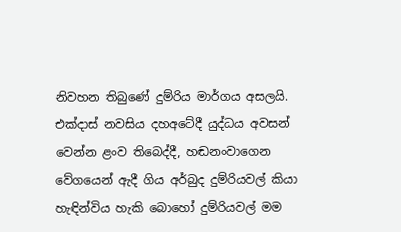නිවහන තිබුණේ දුම්රිය මාර්ගය අසලයි. එක්දාස් නවසිය දහඅටේදී යුද්ධය අවසන් වෙන්න ළංව තිබෙද්දී, හඬනංවාගෙන වේගයෙන් ඇදී ගිය අර්බුද දුම්රියවල් කියා හැඳින්විය හැකි බොහෝ දුම්රියවල් මම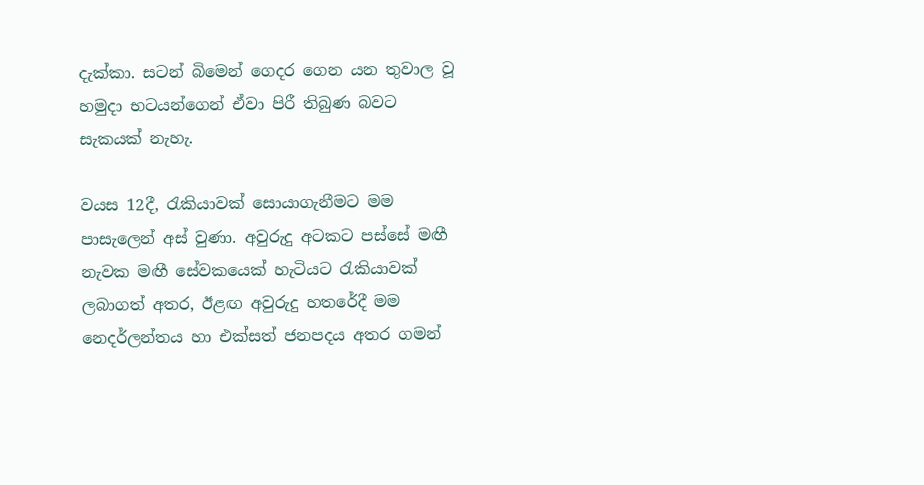දැක්කා. සටන් බිමෙන් ගෙදර ගෙන යන තුවාල වූ හමුදා භටයන්ගෙන් ඒවා පිරී තිබුණ බවට සැකයක් නැහැ.

වයස 12දී, රැකියාවක් සොයාගැනීමට මම පාසැලෙන් අස් වුණා. අවුරුදු අටකට පස්සේ මඟී නැවක මඟී සේවකයෙක් හැටියට රැකියාවක් ලබාගත් අතර, ඊළඟ අවුරුදු හතරේදී මම නෙදර්ලන්තය හා එක්සත් ජනපදය අතර ගමන්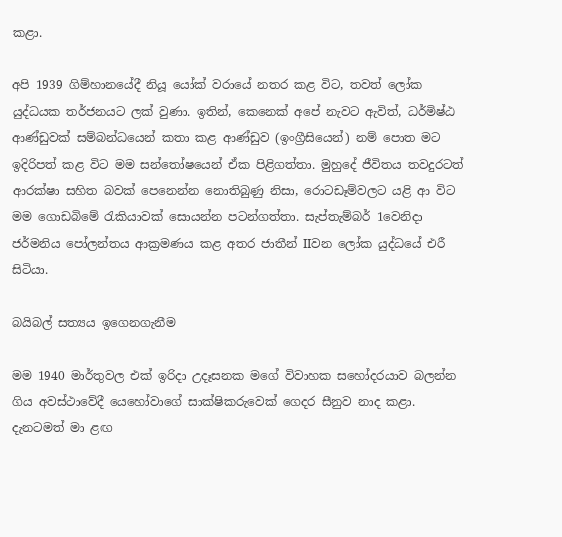කළා.

අපි 1939 ගිම්හානයේදී නියූ යෝක් වරායේ නතර කළ විට, තවත් ලෝක යුද්ධයක තර්ජනයට ලක් වුණා. ඉතින්, කෙනෙක් අපේ නැවට ඇවිත්, ධර්මිෂ්ඨ ආණ්ඩුවක් සම්බන්ධයෙන් කතා කළ ආණ්ඩුව (ඉංග්‍රීසියෙන්) නම් පොත මට ඉදිරිපත් කළ විට මම සන්තෝෂයෙන් ඒක පිළිගත්තා. මුහුදේ ජීවිතය තවදුරටත් ආරක්ෂා සහිත බවක් පෙනෙන්න නොතිබුණු නිසා, රොටඩෑම්වලට යළි ආ විට මම ගොඩබිමේ රැකියාවක් සොයන්න පටන්ගත්තා. සැප්තැම්බර් 1වෙනිදා ජර්මනිය පෝලන්තය ආක්‍රමණය කළ අතර ජාතීන් IIවන ලෝක යුද්ධයේ එරී සිටියා.

බයිබල් සත්‍යය ඉගෙනගැනීම

මම 1940 මාර්තුවල එක් ඉරිදා උදෑසනක මගේ විවාහක සහෝදරයාව බලන්න ගිය අවස්ථාවේදී යෙහෝවාගේ සාක්ෂිකරුවෙක් ගෙදර සීනුව නාද කළා. දැනටමත් මා ළඟ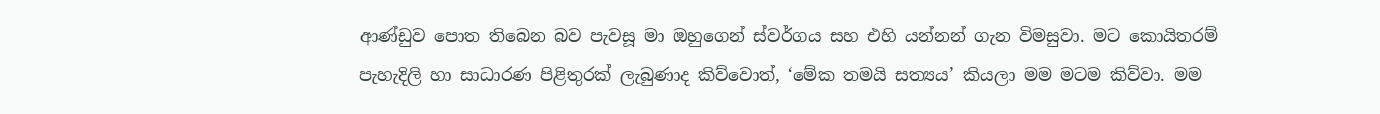ආණ්ඩුව පොත තිබෙන බව පැවසූ මා ඔහුගෙන් ස්වර්ගය සහ එහි යන්නන් ගැන විමසුවා. මට කොයිතරම් පැහැදිලි හා සාධාරණ පිළිතුරක් ලැබුණාද කිව්වොත්, ‘මේක තමයි සත්‍යය’ කියලා මම මටම කිව්වා. මම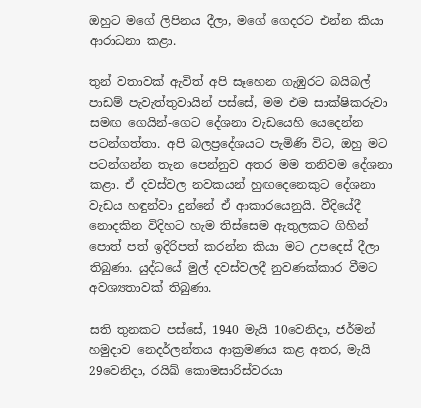ඔහුට මගේ ලිපිනය දීලා, මගේ ගෙදරට එන්න කියා ආරාධනා කළා.

තුන් වතාවක් ඇවිත් අපි සෑහෙන ගැඹුරට බයිබල් පාඩම් පැවැත්තුවායින් පස්සේ, මම එම සාක්ෂිකරුවා සමඟ ගෙයින්-ගෙට දේශනා වැඩයෙහි යෙදෙන්න පටන්ගත්තා. අපි බලප්‍රදේශයට පැමිණි විට, ඔහු මට පටන්ගන්න තැන පෙන්නුව අතර මම තනිවම දේශනා කළා. ඒ දවස්වල නවකයන් හුඟදෙනෙකුට දේශනා වැඩය හඳුන්වා දුන්නේ ඒ ආකාරයෙනුයි. වීදියේදී නොදකින විදිහට හැම තිස්සෙම ඇතුලකට ගිහින් පොත් පත් ඉදිරිපත් කරන්න කියා මට උපදෙස් දීලා තිබුණා. යුද්ධයේ මුල් දවස්වලදී නුවණක්කාර වීමට අවශ්‍යතාවක් තිබුණා.

සති තුනකට පස්සේ, 1940 මැයි 10වෙනිදා, ජර්මන් හමුදාව නෙදර්ලන්තය ආක්‍රමණය කළ අතර, මැයි 29වෙනිදා, රයිඛ් කොමසාරිස්වරයා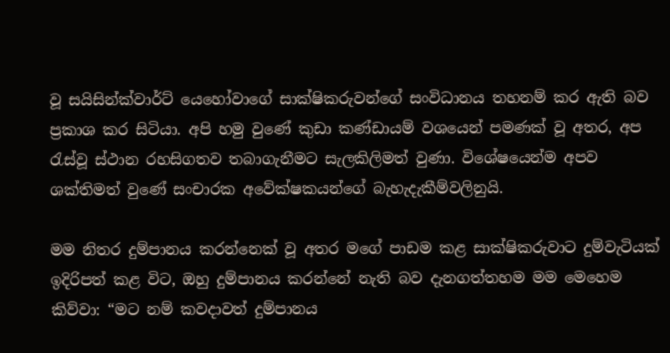වූ සයිසින්ක්වාර්ට් යෙහෝවාගේ සාක්ෂිකරුවන්ගේ සංවිධානය තහනම් කර ඇති බව ප්‍රකාශ කර සිටියා. අපි හමු වුණේ කුඩා කණ්ඩායම් වශයෙන් පමණක් වූ අතර, අප රැස්වූ ස්ථාන රහසිගතව තබාගැනීමට සැලකිලිමත් වුණා. විශේෂයෙන්ම අපව ශක්තිමත් වුණේ සංචාරක අවේක්ෂකයන්ගේ බැහැදැකීම්වලිනුයි.

මම නිතර දුම්පානය කරන්නෙක් වූ අතර මගේ පාඩම කළ සාක්ෂිකරුවාට දුම්වැටියක් ඉදිරිපත් කළ විට, ඔහු දුම්පානය කරන්නේ නැති බව දැනගත්තහම මම මෙහෙම කිව්වා: “මට නම් කවදාවත් දුම්පානය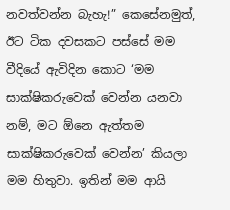නවත්වන්න බැහැ!” කෙසේනමුත්, ඊට ටික දවසකට පස්සේ මම වීදියේ ඇවිදින කොට ‘මම සාක්ෂිකරුවෙක් වෙන්න යනවා නම්, මට ඕනෙ ඇත්තම සාක්ෂිකරුවෙක් වෙන්න’ කියලා මම හිතුවා. ඉතින් මම ආයි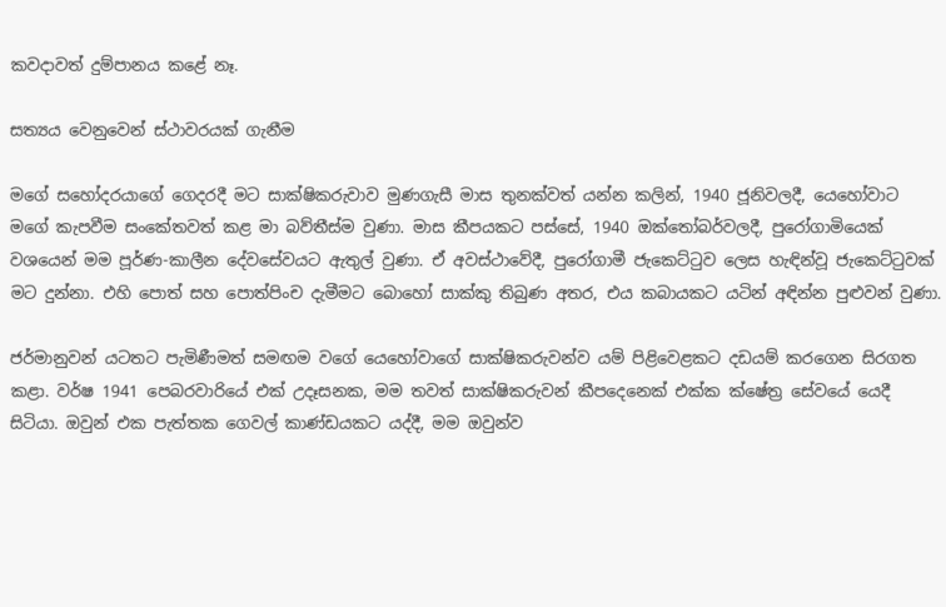කවදාවත් දුම්පානය කළේ නෑ.

සත්‍යය වෙනුවෙන් ස්ථාවරයක් ගැනීම

මගේ සහෝදරයාගේ ගෙදරදී මට සාක්ෂිකරුවාව මුණගැසී මාස තුනක්වත් යන්න කලින්, 1940 ජූනිවලදී, යෙහෝවාට මගේ කැපවීම සංකේතවත් කළ මා බව්තීස්ම වුණා. මාස කීපයකට පස්සේ, 1940 ඔක්තෝබර්වලදී, පුරෝගාමියෙක් වශයෙන් මම පූර්ණ-කාලීන දේවසේවයට ඇතුල් වුණා. ඒ අවස්ථාවේදී, පුරෝගාමී ජැකෙට්ටුව ලෙස හැඳින්වූ ජැකෙට්ටුවක් මට දුන්නා. එහි පොත් සහ පොත්පිංච දැමීමට බොහෝ සාක්කු තිබුණ අතර, එය කබායකට යටින් අඳින්න පුළුවන් වුණා.

ජර්මානුවන් යටතට පැමිණීමත් සමඟම වගේ යෙහෝවාගේ සාක්ෂිකරුවන්ව යම් පිළිවෙළකට දඩයම් කරගෙන සිරගත කළා. වර්ෂ 1941 පෙබරවාරියේ එක් උදෑසනක, මම තවත් සාක්ෂිකරුවන් කීපදෙනෙක් එක්ක ක්ෂේත්‍ර සේවයේ යෙදී සිටියා. ඔවුන් එක පැත්තක ගෙවල් කාණ්ඩයකට යද්දී, මම ඔවුන්ව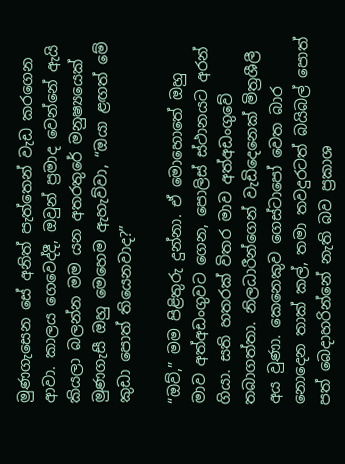මුණගැසෙන සේ අනිත් පැත්තෙන් වැඩ කරගෙන ආවා. කාලය ගෙවෙද්දී, ඔවුන් ප්‍රමාද වෙන්නේ ඇයි කියලා බලන්න මම යන අතරතුරේ මනුෂ්‍යයෙක් මුණගැසී ඔහු මෙහෙම ඇහැව්වා, “ඔයා ළඟත් මේ කුඩා පොත් තියෙනවාද?”

“ඔව්,” මම පිළිතුරු දුන්නා. ඒ මොහොතේ ඔහු මාව අත්අඩංගුවට ගෙන, පොලිස් ස්ථානයට අරන් ගියා. සති හතරක් විතර මාව අත්අඩංගුවේ තබාගත්තා. නිලධාරීන්ගෙන් වැඩිදෙනෙක් මිත්‍රශීලී අය වුණා. කෙනෙකුව ගෙස්ටාපෝ වෙත බාර නොදෙන තාක් කල්, තමා තවදුරටත් බයිබල් පොත් පත් බෙදාහරින්නේ නැති බව ප්‍රකාශ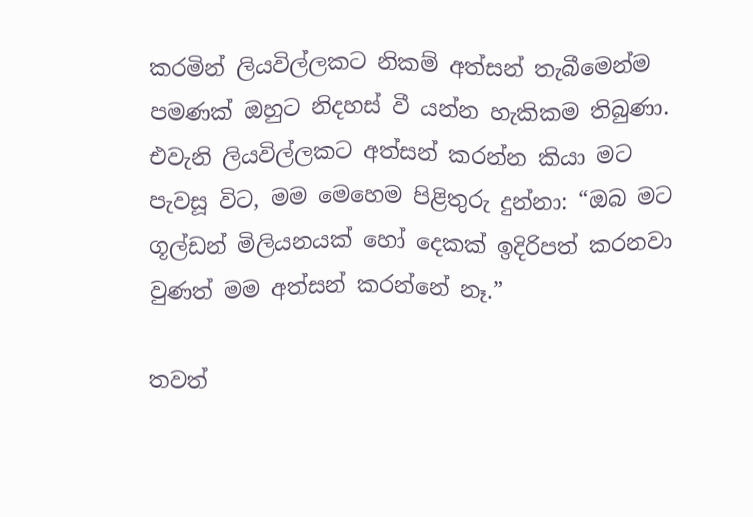කරමින් ලියවිල්ලකට නිකම් අත්සන් තැබීමෙන්ම පමණක් ඔහුට නිදහස් වී යන්න හැකිකම තිබුණා. එවැනි ලියවිල්ලකට අත්සන් කරන්න කියා මට පැවසූ විට, මම මෙහෙම පිළිතුරු දුන්නා: “ඔබ මට ගූල්ඩන් මිලියනයක් හෝ දෙකක් ඉදිරිපත් කරනවා වුණත් මම අත්සන් කරන්නේ නෑ.”

තවත්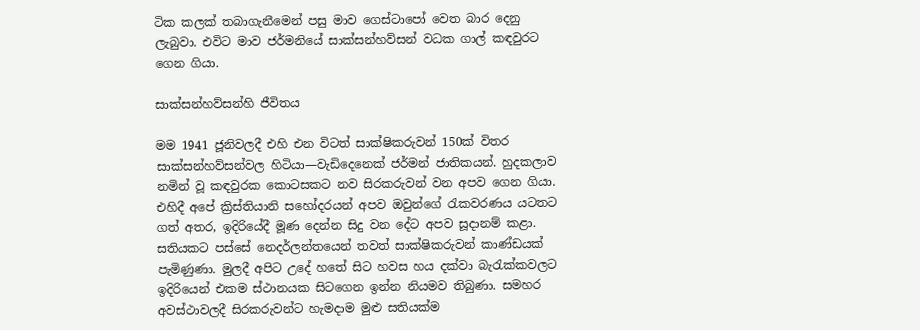ටික කලක් තබාගැනීමෙන් පසු මාව ගෙස්ටාපෝ වෙත බාර දෙනු ලැබුවා. එවිට මාව ජර්මනියේ සාක්සන්හව්සන් වධක ගාල් කඳවුරට ගෙන ගියා.

සාක්සන්හව්සන්හි ජීවිතය

මම 1941 ජූනිවලදී එහි එන විටත් සාක්ෂිකරුවන් 150ක් විතර සාක්සන්හව්සන්වල හිටියා—වැඩිදෙනෙක් ජර්මන් ජාතිකයන්. හුදකලාව නමින් වූ කඳවුරක කොටසකට නව සිරකරුවන් වන අපව ගෙන ගියා. එහිදී අපේ ක්‍රිස්තියානි සහෝදරයන් අපව ඔවුන්ගේ රැකවරණය යටතට ගත් අතර, ඉදිරියේදී මූණ දෙන්න සිදු වන දේට අපව සූදානම් කළා. සතියකට පස්සේ නෙදර්ලන්තයෙන් තවත් සාක්ෂිකරුවන් කාණ්ඩයක් පැමිණුණා. මුලදී අපිට උදේ හතේ සිට හවස හය දක්වා බැරැක්කවලට ඉදිරියෙන් එකම ස්ථානයක සිටගෙන ඉන්න නියමව තිබුණා. සමහර අවස්ථාවලදී සිරකරුවන්ට හැමදාම මුළු සතියක්ම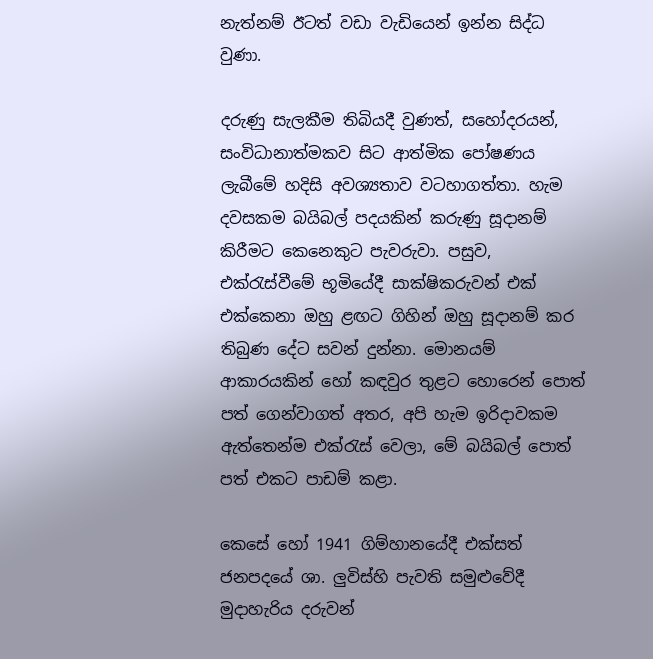නැත්නම් ඊටත් වඩා වැඩියෙන් ඉන්න සිද්ධ වුණා.

දරුණු සැලකීම තිබියදී වුණත්, සහෝදරයන්, සංවිධානාත්මකව සිට ආත්මික පෝෂණය ලැබීමේ හදිසි අවශ්‍යතාව වටහාගත්තා. හැම දවසකම බයිබල් පදයකින් කරුණු සූදානම් කිරීමට කෙනෙකුට පැවරුවා. පසුව, එක්රැස්වීමේ භූමියේදී සාක්ෂිකරුවන් එක් එක්කෙනා ඔහු ළඟට ගිහින් ඔහු සූදානම් කර තිබුණ දේට සවන් දුන්නා. මොනයම් ආකාරයකින් හෝ කඳවුර තුළට හොරෙන් පොත් පත් ගෙන්වාගත් අතර, අපි හැම ඉරිදාවකම ඇත්තෙන්ම එක්රැස් වෙලා, මේ බයිබල් පොත් පත් එකට පාඩම් කළා.

කෙසේ හෝ 1941 ගිම්හානයේදී එක්සත් ජනපදයේ ශා. ලුවිස්හි පැවති සමුළුවේදී මුදාහැරිය දරුවන්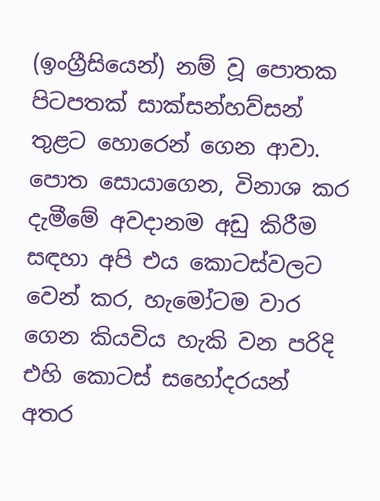(ඉංග්‍රීසියෙන්) නම් වූ පොතක පිටපතක් සාක්සන්හව්සන් තුළට හොරෙන් ගෙන ආවා. පොත සොයාගෙන, විනාශ කර දැමීමේ අවදානම අඩු කිරීම සඳහා අපි එය කොටස්වලට වෙන් කර, හැමෝටම වාර ගෙන කියවිය හැකි වන පරිදි එහි කොටස් සහෝදරයන් අතර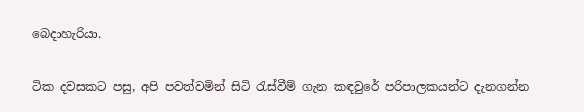බෙදාහැරියා.

ටික දවසකට පසු, අපි පවත්වමින් සිටි රැස්වීම් ගැන කඳවුරේ පරිපාලකයන්ට දැනගන්න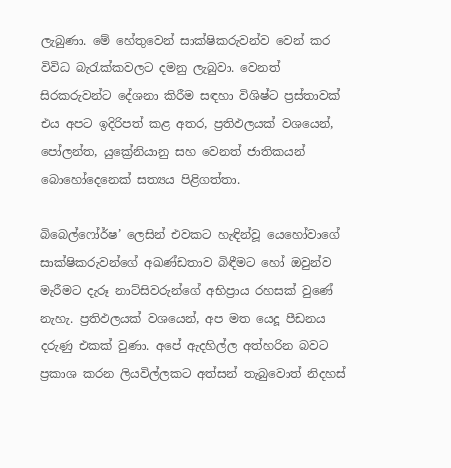ලැබුණා. මේ හේතුවෙන් සාක්ෂිකරුවන්ව වෙන් කර විවිධ බැරැක්කවලට දමනු ලැබුවා. වෙනත් සිරකරුවන්ට දේශනා කිරීම සඳහා විශිෂ්ට ප්‍රස්තාවක් එය අපට ඉදිරිපත් කළ අතර, ප්‍රතිඵලයක් වශයෙන්, පෝලන්ත, යුක්‍රේනියානු සහ වෙනත් ජාතිකයන් බොහෝදෙනෙක් සත්‍යය පිළිගත්තා.

බිබෙල්ෆෝර්ෂ’ ලෙසින් එවකට හැඳින්වූ යෙහෝවාගේ සාක්ෂිකරුවන්ගේ අඛණ්ඩතාව බිඳීමට හෝ ඔවුන්ව මැරීමට දැරූ නාට්සිවරුන්ගේ අභිප්‍රාය රහසක් වුණේ නැහැ. ප්‍රතිඵලයක් වශයෙන්, අප මත යෙදූ පීඩනය දරුණු එකක් වුණා. අපේ ඇදහිල්ල අත්හරින බවට ප්‍රකාශ කරන ලියවිල්ලකට අත්සන් තැබුවොත් නිදහස්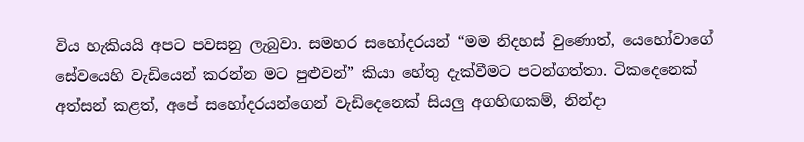විය හැකියයි අපට පවසනු ලැබුවා. සමහර සහෝදරයන් “මම නිදහස් වුණොත්, යෙහෝවාගේ සේවයෙහි වැඩියෙන් කරන්න මට පුළුවන්” කියා හේතු දැක්වීමට පටන්ගත්තා. ටිකදෙනෙක් අත්සන් කළත්, අපේ සහෝදරයන්ගෙන් වැඩිදෙනෙක් සියලු අගහිඟකම්, නින්දා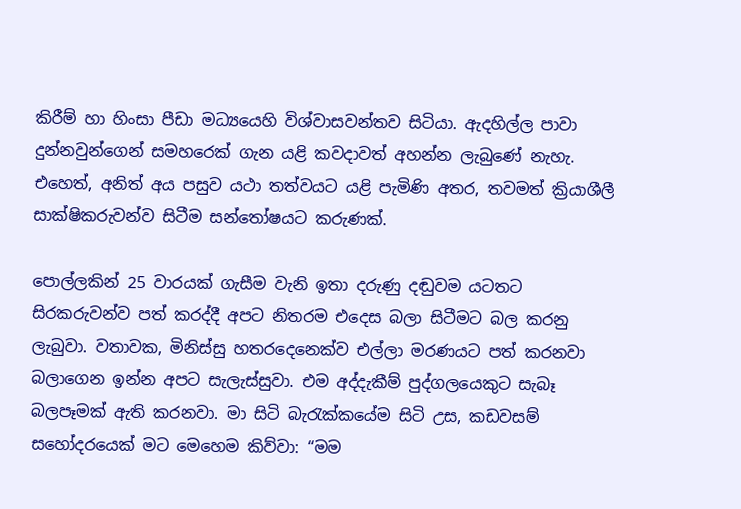කිරීම් හා හිංසා පීඩා මධ්‍යයෙහි විශ්වාසවන්තව සිටියා. ඇදහිල්ල පාවා දුන්නවුන්ගෙන් සමහරෙක් ගැන යළි කවදාවත් අහන්න ලැබුණේ නැහැ. එහෙත්, අනිත් අය පසුව යථා තත්වයට යළි පැමිණි අතර, තවමත් ක්‍රියාශීලී සාක්ෂිකරුවන්ව සිටීම සන්තෝෂයට කරුණක්.

පොල්ලකින් 25 වාරයක් ගැසීම වැනි ඉතා දරුණු දඬුවම යටතට සිරකරුවන්ව පත් කරද්දී අපට නිතරම එදෙස බලා සිටීමට බල කරනු ලැබුවා. වතාවක, මිනිස්සු හතරදෙනෙක්ව එල්ලා මරණයට පත් කරනවා බලාගෙන ඉන්න අපට සැලැස්සුවා. එම අද්දැකීම් පුද්ගලයෙකුට සැබෑ බලපෑමක් ඇති කරනවා. මා සිටි බැරැක්කයේම සිටි උස, කඩවසම් සහෝදරයෙක් මට මෙහෙම කිව්වා: “මම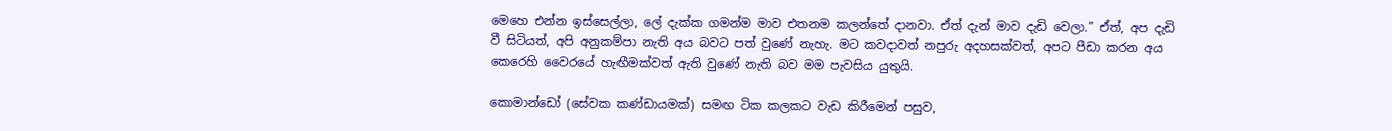මෙහෙ එන්න ඉස්සෙල්ලා, ලේ දැක්ක ගමන්ම මාව එතනම කලන්තේ දානවා. ඒත් දැන් මාව දැඩි වෙලා.” ඒත්, අප දැඩි වී සිටියත්, අපි අනුකම්පා නැති අය බවට පත් වුණේ නැහැ. මට කවදාවත් නපුරු අදහසක්වත්, අපට පීඩා කරන අය කෙරෙහි වෛරයේ හැඟීමක්වත් ඇති වුණේ නැති බව මම පැවසිය යුතුයි.

කොමාන්ඩෝ (සේවක කණ්ඩායමක්) සමඟ ටික කලකට වැඩ කිරීමෙන් පසුව,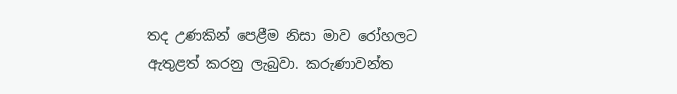තද උණකින් පෙළීම නිසා මාව රෝහලට ඇතුළත් කරනු ලැබුවා. කරුණාවන්ත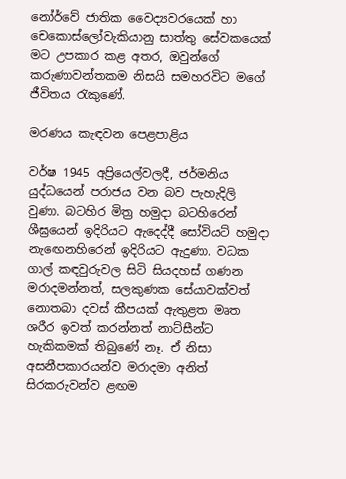නෝර්වේ ජාතික වෛද්‍යවරයෙක් හා චෙකොස්ලෝවැකියානු සාත්තු සේවකයෙක් මට උපකාර කළ අතර, ඔවුන්ගේ කරුණාවන්තකම නිසයි සමහරවිට මගේ ජීවිතය රැකුණේ.

මරණය කැඳවන පෙළපාළිය

වර්ෂ 1945 අප්‍රියෙල්වලදී, ජර්මනිය යුද්ධයෙන් පරාජය වන බව පැහැදිලි වුණා. බටහිර මිත්‍ර හමුදා බටහිරෙන් ශීඝ්‍රයෙන් ඉදිරියට ඇදෙද්දී සෝවියට් හමුදා නැඟෙනහිරෙන් ඉදිරියට ඇදුණා. වධක ගාල් කඳවුරුවල සිටි සියදහස් ගණන මරාදමන්නත්, සලකුණක සේයාවක්වත් නොතබා දවස් කීපයක් ඇතුළත මෘත ශරීර ඉවත් කරන්නත් නාට්සීන්ට හැකිකමක් තිබුණේ නෑ. ඒ නිසා අසනීපකාරයන්ව මරාදමා අනිත් සිරකරුවන්ව ළඟම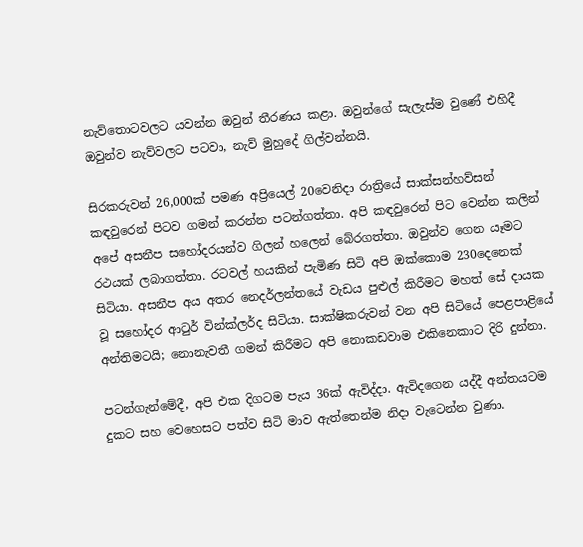නැව්තොටවලට යවන්න ඔවුන් තීරණය කළා. ඔවුන්ගේ සැලැස්ම වුණේ එහිදී ඔවුන්ව නැව්වලට පටවා, නැව් මුහුදේ ගිල්වන්නයි.

සිරකරුවන් 26,000ක් පමණ අප්‍රියෙල් 20වෙනිදා රාත්‍රියේ සාක්සන්හව්සන් කඳවුරෙන් පිටව ගමන් කරන්න පටන්ගත්තා. අපි කඳවුරෙන් පිට වෙන්න කලින් අපේ අසනීප සහෝදරයන්ව ගිලන් හලෙන් බේරගත්තා. ඔවුන්ව ගෙන යෑමට රථයක් ලබාගත්තා. රටවල් හයකින් පැමිණ සිටි අපි ඔක්කොම 230දෙනෙක් සිටියා. අසනීප අය අතර නෙදර්ලන්තයේ වැඩය පුළුල් කිරීමට මහත් සේ දායක වූ සහෝදර ආටුර් වින්ක්ලර්ද සිටියා. සාක්ෂිකරුවන් වන අපි සිටියේ පෙළපාළියේ අන්තිමටයි; නොනැවතී ගමන් කිරීමට අපි නොකඩවාම එකිනෙකාට දිරි දුන්නා.

පටන්ගැන්මේදී, අපි එක දිගටම පැය 36ක් ඇවිද්දා. ඇවිදගෙන යද්දී අන්තයටම දුකට සහ වෙහෙසට පත්ව සිටි මාව ඇත්තෙන්ම නිදා වැටෙන්න වුණා.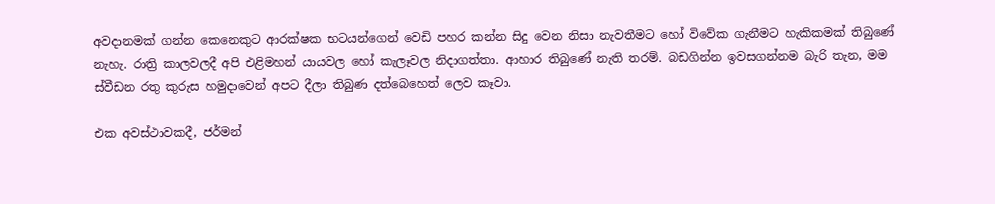අවදානමක් ගන්න කෙනෙකුට ආරක්ෂක භටයන්ගෙන් වෙඩි පහර කන්න සිදු වෙන නිසා නැවතීමට හෝ විවේක ගැනීමට හැකිකමක් තිබුණේ නැහැ. රාත්‍රි කාලවලදී අපි එළිමහන් යායවල හෝ කැලෑවල නිදාගත්තා. ආහාර තිබුණේ නැති තරම්. බඩගින්න ඉවසගන්නම බැරි තැන, මම ස්වීඩන රතු කුරුස හමුදාවෙන් අපට දීලා තිබුණ දත්බෙහෙත් ලෙව කෑවා.

එක අවස්ථාවකදී, ජර්මන්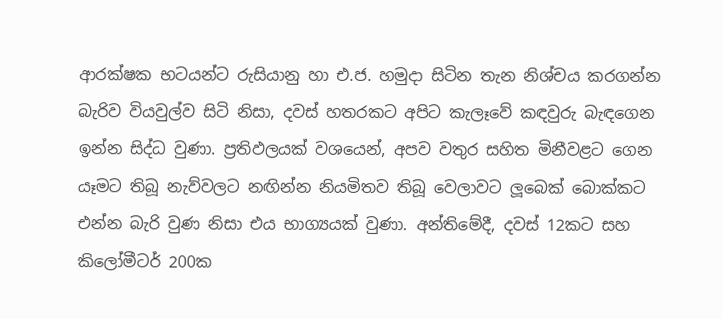ආරක්ෂක භටයන්ට රුසියානු හා එ.ජ. හමුදා සිටින තැන නිශ්චය කරගන්න බැරිව වියවුල්ව සිටි නිසා, දවස් හතරකට අපිට කැලෑවේ කඳවුරු බැඳගෙන ඉන්න සිද්ධ වුණා. ප්‍රතිඵලයක් වශයෙන්, අපව වතුර සහිත මිනීවළට ගෙන යෑමට තිබූ නැව්වලට නඟින්න නියමිතව තිබූ වෙලාවට ලූබෙක් බොක්කට එන්න බැරි වුණ නිසා එය භාග්‍යයක් වුණා. අන්තිමේදී, දවස් 12කට සහ කිලෝමීටර් 200ක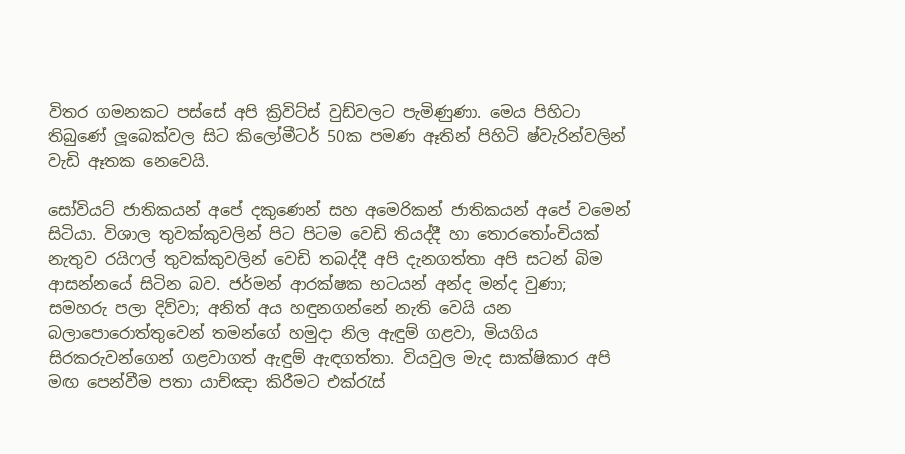විතර ගමනකට පස්සේ අපි ක්‍රිවිට්ස් වුඩ්වලට පැමිණුණා. මෙය පිහිටා තිබුණේ ලූබෙක්වල සිට කිලෝමීටර් 50ක පමණ ඈතින් පිහිටි ෂ්වැරින්වලින් වැඩි ඈතක නෙවෙයි.

සෝවියට් ජාතිකයන් අපේ දකුණෙන් සහ අමෙරිකන් ජාතිකයන් අපේ වමෙන් සිටියා. විශාල තුවක්කුවලින් පිට පිටම වෙඩි තියද්දී හා තොරතෝංචියක් නැතුව රයිෆල් තුවක්කුවලින් වෙඩි තබද්දී අපි දැනගත්තා අපි සටන් බිම ආසන්නයේ සිටින බව. ජර්මන් ආරක්ෂක භටයන් අන්ද මන්ද වුණා; සමහරු පලා දිව්වා; අනිත් අය හඳුනගන්නේ නැති වෙයි යන බලාපොරොත්තුවෙන් තමන්ගේ හමුදා නිල ඇඳුම් ගළවා, මියගිය සිරකරුවන්ගෙන් ගළවාගත් ඇඳුම් ඇඳගත්තා. වියවුල මැද සාක්ෂිකාර අපි මඟ පෙන්වීම පතා යාච්ඤා කිරීමට එක්රැස්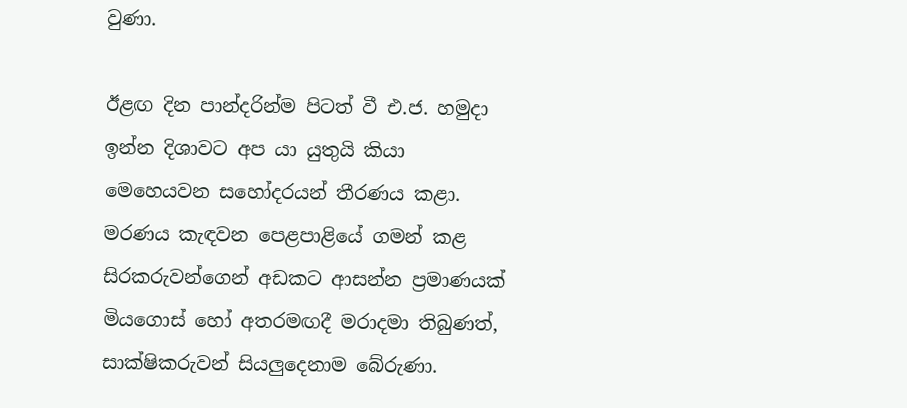වුණා.

ඊළඟ දින පාන්දරින්ම පිටත් වී එ.ජ. හමුදා ඉන්න දිශාවට අප යා යුතුයි කියා මෙහෙයවන සහෝදරයන් තීරණය කළා. මරණය කැඳවන පෙළපාළියේ ගමන් කළ සිරකරුවන්ගෙන් අඩකට ආසන්න ප්‍රමාණයක් මියගොස් හෝ අතරමඟදී මරාදමා තිබුණත්, සාක්ෂිකරුවන් සියලුදෙනාම බේරුණා.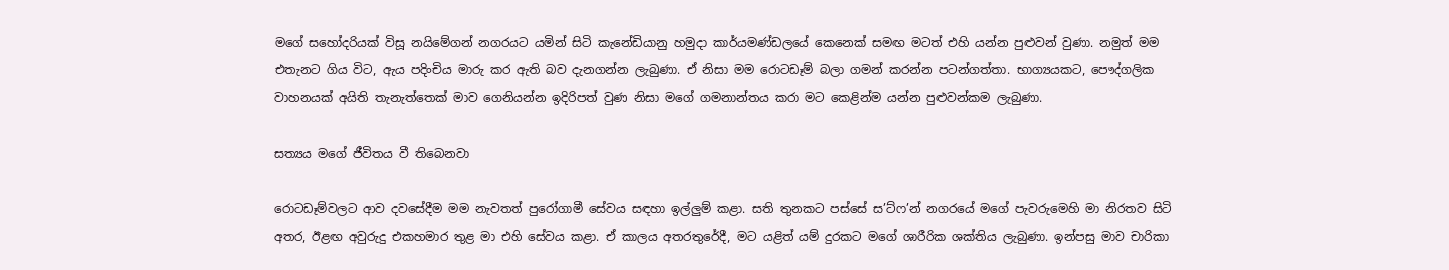මගේ සහෝදරියක් විසූ නයිමේගන් නගරයට යමින් සිටි කැනේඩියානු හමුදා කාර්යමණ්ඩලයේ කෙනෙක් සමඟ මටත් එහි යන්න පුළුවන් වුණා. නමුත් මම එතැනට ගිය විට, ඇය පදිංචිය මාරු කර ඇති බව දැනගන්න ලැබුණා. ඒ නිසා මම රොටඩෑම් බලා ගමන් කරන්න පටන්ගත්තා. භාග්‍යයකට, පෞද්ගලික වාහනයක් අයිති තැනැත්තෙක් මාව ගෙනියන්න ඉදිරිපත් වුණ නිසා මගේ ගමනාන්තය කරා මට කෙළින්ම යන්න පුළුවන්කම ලැබුණා.

සත්‍යය මගේ ජීවිතය වී තිබෙනවා

රොටඩෑම්වලට ආව දවසේදීම මම නැවතත් පුරෝගාමී සේවය සඳහා ඉල්ලුම් කළා. සති තුනකට පස්සේ ස’ට්ෆ’න් නගරයේ මගේ පැවරුමෙහි මා නිරතව සිටි අතර, ඊළඟ අවුරුදු එකහමාර තුළ මා එහි සේවය කළා. ඒ කාලය අතරතුරේදී, මට යළිත් යම් දුරකට මගේ ශාරීරික ශක්තිය ලැබුණා. ඉන්පසු මාව චාරිකා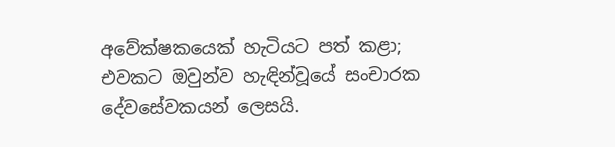අවේක්ෂකයෙක් හැටියට පත් කළා; එවකට ඔවුන්ව හැඳින්වූයේ සංචාරක දේවසේවකයන් ලෙසයි.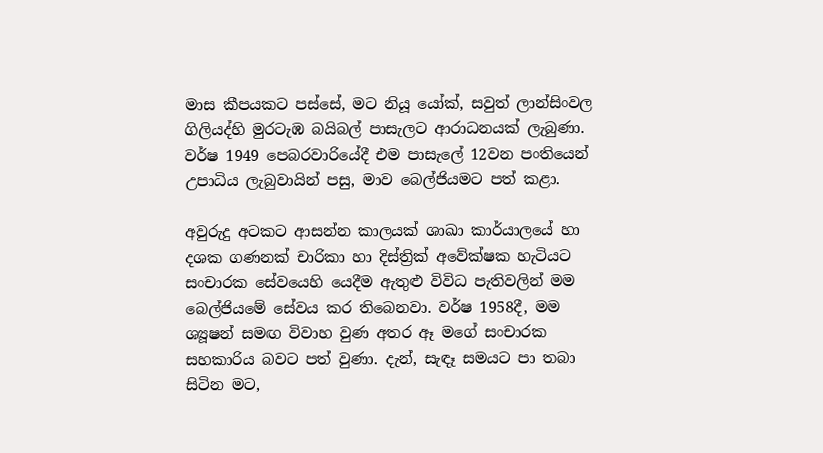මාස කීපයකට පස්සේ, මට නියූ යෝක්, සවුත් ලාන්සිංවල ගිලියද්හි මුරටැඹ බයිබල් පාසැලට ආරාධනයක් ලැබුණා. වර්ෂ 1949 පෙබරවාරියේදී එම පාසැලේ 12වන පංතියෙන් උපාධිය ලැබුවායින් පසු, මාව බෙල්ජියමට පත් කළා.

අවුරුදු අටකට ආසන්න කාලයක් ශාඛා කාර්යාලයේ හා දශක ගණනක් චාරිකා හා දිස්ත්‍රික් අවේක්ෂක හැටියට සංචාරක සේවයෙහි යෙදීම ඇතුළු විවිධ පැතිවලින් මම බෙල්ජියමේ සේවය කර තිබෙනවා. වර්ෂ 1958දී, මම ශ්‍යූෂන් සමඟ විවාහ වුණ අතර ඈ මගේ සංචාරක සහකාරිය බවට පත් වුණා. දැන්, සැඳෑ සමයට පා තබා සිටින මට,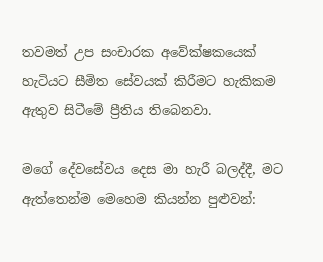තවමත් උප සංචාරක අවේක්ෂකයෙක් හැටියට සීමිත සේවයක් කිරීමට හැකිකම ඇතුව සිටීමේ ප්‍රීතිය තිබෙනවා.

මගේ දේවසේවය දෙස මා හැරී බලද්දී, මට ඇත්තෙන්ම මෙහෙම කියන්න පුළුවන්: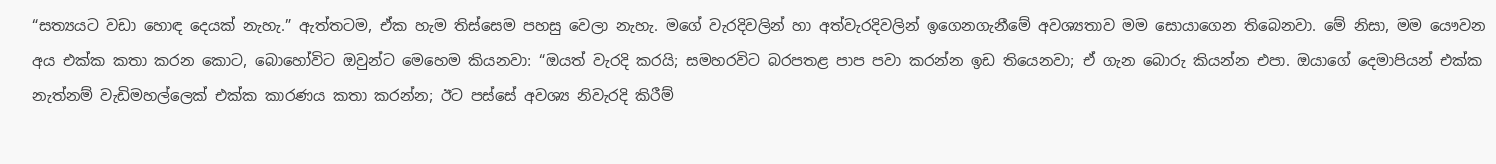“සත්‍යයට වඩා හොඳ දෙයක් නැහැ.” ඇත්තටම, ඒක හැම තිස්සෙම පහසු වෙලා නැහැ. මගේ වැරදිවලින් හා අත්වැරදිවලින් ඉගෙනගැනීමේ අවශ්‍යතාව මම සොයාගෙන තිබෙනවා. මේ නිසා, මම යෞවන අය එක්ක කතා කරන කොට, බොහෝවිට ඔවුන්ට මෙහෙම කියනවා: “ඔයත් වැරදි කරයි; සමහරවිට බරපතළ පාප පවා කරන්න ඉඩ තියෙනවා; ඒ ගැන බොරු කියන්න එපා. ඔයාගේ දෙමාපියන් එක්ක නැත්නම් වැඩිමහල්ලෙක් එක්ක කාරණය කතා කරන්න; ඊට පස්සේ අවශ්‍ය නිවැරදි කිරීම්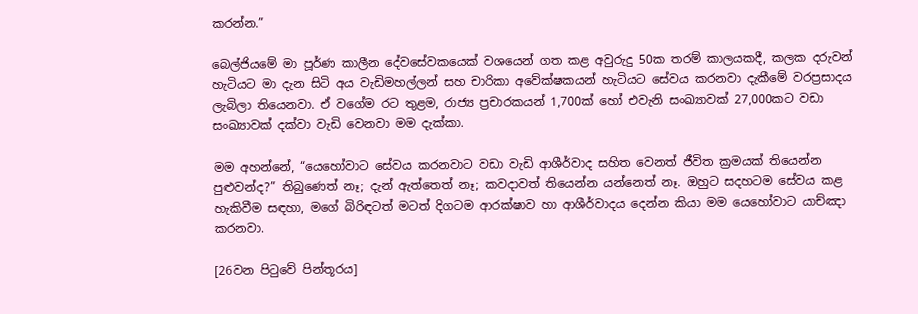කරන්න.”

බෙල්ජියමේ මා පූර්ණ කාලීන දේවසේවකයෙක් වශයෙන් ගත කළ අවුරුදු 50ක තරම් කාලයකදී, කලක දරුවන් හැටියට මා දැන සිටි අය වැඩිමහල්ලන් සහ චාරිකා අවේක්ෂකයන් හැටියට සේවය කරනවා දැකීමේ වරප්‍රසාදය ලැබිලා තියෙනවා. ඒ වගේම රට තුළම, රාජ්‍ය ප්‍රචාරකයන් 1,700ක් හෝ එවැනි සංඛ්‍යාවක් 27,000කට වඩා සංඛ්‍යාවක් දක්වා වැඩි වෙනවා මම දැක්කා.

මම අහන්නේ, “යෙහෝවාට සේවය කරනවාට වඩා වැඩි ආශීර්වාද සහිත වෙනත් ජීවිත ක්‍රමයක් තියෙන්න පුළුවන්ද?” තිබුණෙත් නෑ; දැන් ඇත්තෙත් නෑ; කවදාවත් තියෙන්න යන්නෙත් නෑ. ඔහුට සදහටම සේවය කළ හැකිවීම සඳහා, මගේ බිරිඳටත් මටත් දිගටම ආරක්ෂාව හා ආශීර්වාදය දෙන්න කියා මම යෙහෝවාට යාච්ඤා කරනවා.

[26වන පිටුවේ පින්තූරය]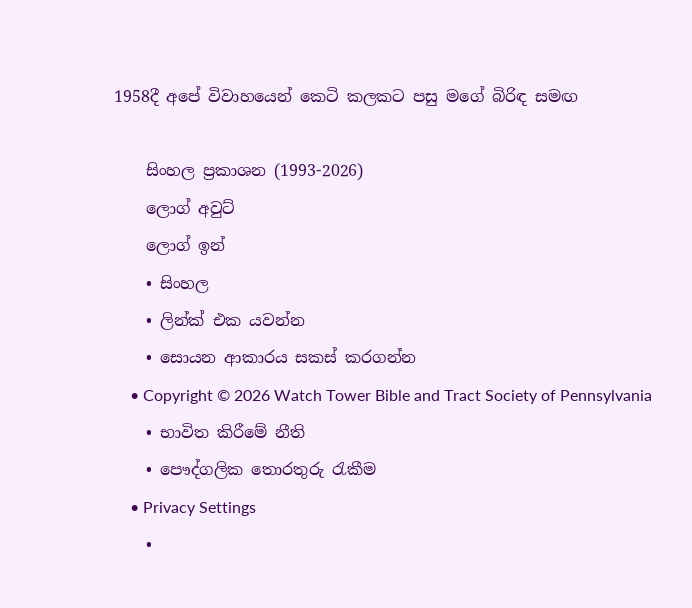1958දී අපේ විවාහයෙන් කෙටි කලකට පසු මගේ බිරිඳ සමඟ

    සිංහල ප්‍රකාශන (1993-2026)
    ලොග් අවුට්
    ලොග් ඉන්
    • සිංහල
    • ලින්ක් එක යවන්න
    • සොයන ආකාරය සකස් කරගන්න
    • Copyright © 2026 Watch Tower Bible and Tract Society of Pennsylvania
    • භාවිත කිරීමේ නීති
    • පෞද්ගලික තොරතුරු රැකීම
    • Privacy Settings
    •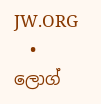JW.ORG
    • ලොග්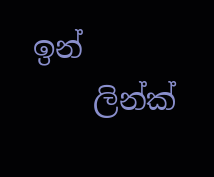ඉන්
    ලින්ක්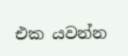එක යවන්න